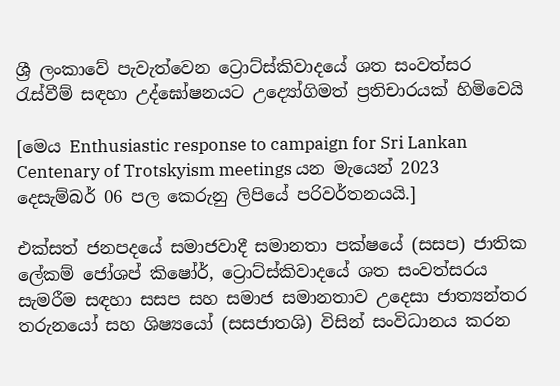ශ්‍රී ලංකාවේ පැවැත්වෙන ට්‍රොට්ස්කිවාදයේ ශත සංවත්සර රැස්වීම් සඳහා උද්ඝෝෂනයට උද්‍යෝගිමත් ප්‍රතිචාරයක් හිමිවෙයි

[මෙය Enthusiastic response to campaign for Sri Lankan Centenary of Trotskyism meetings යන මැයෙන් 2023 දෙසැම්බර් 06 පල කෙරුනු ලිපියේ පරිවර්තනයයි.]

එක්සත් ජනපදයේ සමාජවාදී සමානතා පක්ෂයේ (සසප) ජාතික ලේකම් ජෝශප් කිෂෝර්, ට්‍රොට්ස්කිවාදයේ ශත සංවත්සරය සැමරීම සඳහා සසප සහ සමාජ සමානතාව උදෙසා ජාත්‍යන්තර තරුනයෝ සහ ශිෂ්‍යයෝ (සසජාතශි) විසින් සංවිධානය කරන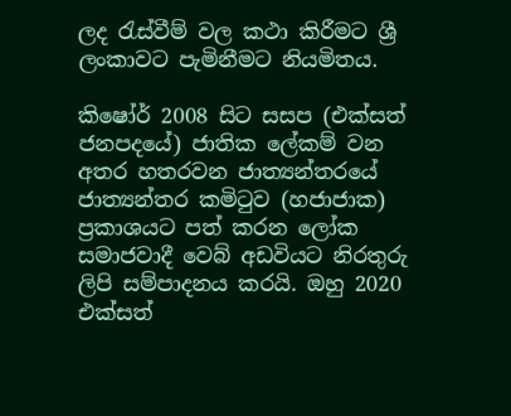ලද රැස්වීම් වල කථා කිරීමට ශ්‍රී ලංකාවට පැමිනීමට නියමිතය.

කිෂෝර් 2008 සිට සසප (එක්සත් ජනපදයේ) ජාතික ලේකම් වන අතර හතරවන ජාත්‍යන්තරයේ ජාත්‍යන්තර කමිටුව (හජාජාක) ප්‍රකාශයට පත් කරන ලෝක සමාජවාදී වෙබ් අඩවියට නිරතුරු ලිපි සම්පාදනය කරයි. ඔහු 2020 එක්සත්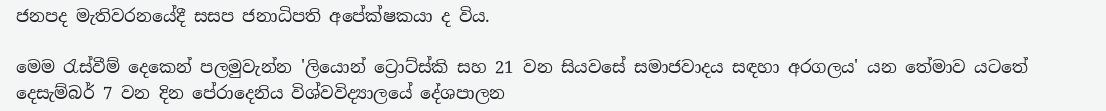ජනපද මැතිවරනයේදී සසප ජනාධිපති අපේක්ෂකයා ද විය.

මෙම රැස්වීම් දෙකෙන් පලමුවැන්න 'ලියොන් ට්‍රොට්ස්කි සහ 21 වන සියවසේ සමාජවාදය සඳහා අරගලය' යන තේමාව යටතේ දෙසැම්බර් 7 වන දින පේරාදෙනිය විශ්වවිද්‍යාලයේ දේශපාලන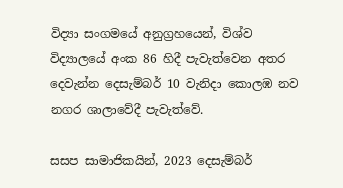විද්‍යා සංගමයේ අනුග්‍රහයෙන්, විශ්ව විද්‍යාලයේ අංක 86 හිදී පැවැත්වෙන අතර දෙවැන්න දෙසැම්බර් 10 වැනිදා කොලඹ නව නගර ශාලාවේදී පැවැත්වේ.

සසප සාමාජිකයින්, 2023 දෙසැම්බර්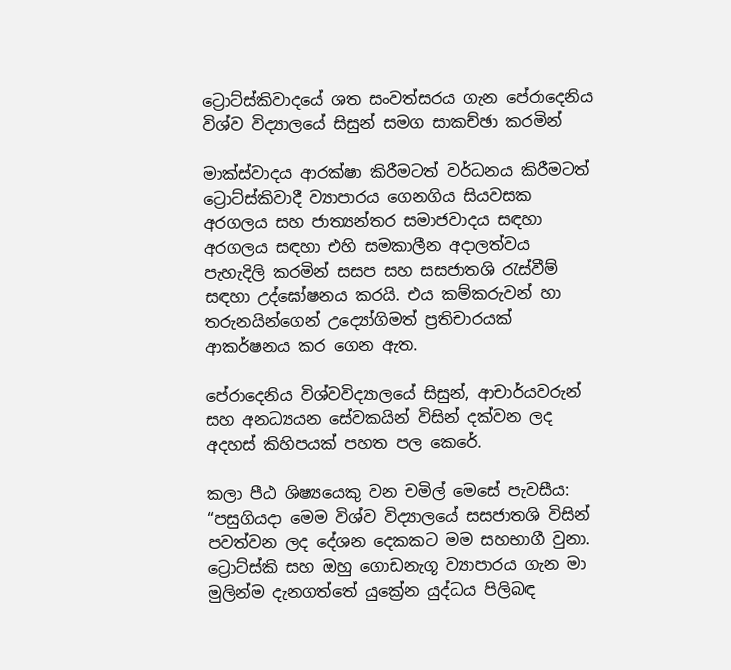ට්‍රොට්ස්කිවාදයේ ශත සංවත්සරය ගැන පේරාදෙනිය විශ්ව විද්‍යාලයේ සිසුන් සමග සාකච්ඡා කරමින්

මාක්ස්වාදය ආරක්ෂා කිරීමටත් වර්ධනය කිරීමටත් ට්‍රොට්ස්කිවාදී ව්‍යාපාරය ගෙනගිය සියවසක අරගලය සහ ජාත්‍යන්තර සමාජවාදය සඳහා අරගලය සඳහා එහි සමකාලීන අදාලත්වය පැහැදිලි කරමින් සසප සහ සසජාතශි රැස්වීම් සඳහා උද්ඝෝෂනය කරයි. එය කම්කරුවන් හා තරුනයින්ගෙන් උද්‍යෝගිමත් ප්‍රතිචාරයක් ආකර්ෂනය කර ගෙන ඇත.

පේරාදෙනිය විශ්වවිද්‍යාලයේ සිසුන්, ආචාර්යවරුන් සහ අනධ්‍යයන සේවකයින් විසින් දක්වන ලද අදහස් කිහිපයක් පහත පල කෙරේ.

කලා පීඨ ශිෂ්‍යයෙකු වන චමිල් මෙසේ පැවසීය: “පසුගියදා මෙම විශ්ව විද්‍යාලයේ සසජාතශි විසින් පවත්වන ලද දේශන දෙකකට මම සහභාගී වුනා. ට්‍රොට්ස්කි සහ ඔහු ගොඩනැගූ ව්‍යාපාරය ගැන මා මුලින්ම දැනගත්තේ යුක්‍රේන යුද්ධය පිලිබඳ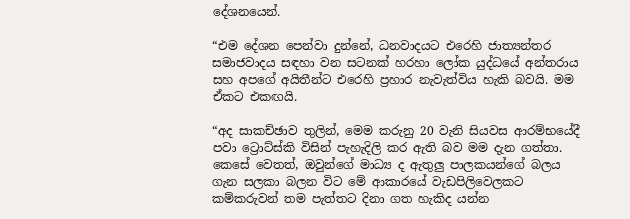දේශනයෙන්.

“එම දේශන පෙන්වා දුන්නේ, ධනවාදයට එරෙහි ජාත්‍යන්තර සමාජවාදය සඳහා වන සටනක් හරහා ලෝක යුද්ධයේ අන්තරාය සහ අපගේ අයිතීන්ට එරෙහි ප්‍රහාර නැවැත්විය හැකි බවයි. මම ඒකට එකඟයි.

“අද සාකච්ඡාව තුලින්, මෙම කරුනු 20 වැනි සියවස ආරම්භයේදී පවා ට්‍රොට්ස්කි විසින් පැහැදිලි කර ඇති බව මම දැන ගත්තා. කෙසේ වෙතත්, ඔවුන්ගේ මාධ්‍ය ද ඇතුලු පාලකයන්ගේ බලය ගැන සලකා බලන විට මේ ආකාරයේ වැඩපිලිවෙලකට කම්කරුවන් තම පැත්තට දිනා ගත හැකිද යන්න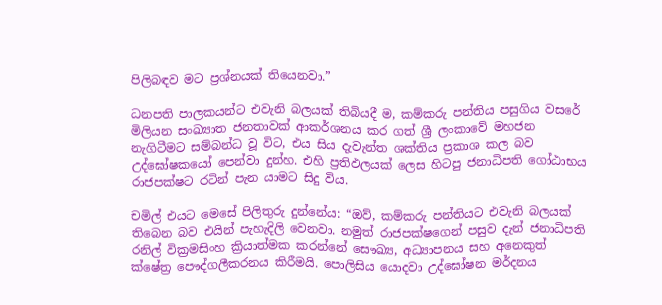පිලිබඳව මට ප්‍රශ්නයක් තියෙනවා.”

ධනපති පාලකයන්ට එවැනි බලයක් තිබියදී ම, කම්කරු පන්තිය පසුගිය වසරේ මිලියන සංඛ්‍යාත ජනතාවක් ආකර්ශනය කර ගත් ශ්‍රී ලංකාවේ මහජන නැගිටීමට සම්බන්ධ වූ විට, එය සිය දැවැන්ත ශක්තිය ප්‍රකාශ කල බව උද්ඝෝෂකයෝ පෙන්වා දුන්හ. එහි ප්‍රතිඵලයක් ලෙස හිටපු ජනාධිපති ගෝඨාභය රාජපක්ෂට රටින් පැන යාමට සිදු විය.

චමිල් එයට මෙසේ පිලිතුරු දුන්නේය: “ඔව්, කම්කරු පන්තියට එවැනි බලයක් තිබෙන බව එයින් පැහැදිලි වෙනවා. නමුත් රාජපක්ෂගෙන් පසුව දැන් ජනාධිපති රනිල් වික්‍රමසිංහ ක්‍රියාත්මක කරන්නේ සෞඛ්‍ය, අධ්‍යාපනය සහ අනෙකුත් ක්ෂේත්‍ර පෞද්ගලීකරනය කිරීමයි. පොලිසිය යොදවා උද්ඝෝෂන මර්දනය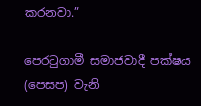කරනවා.”

පෙරටුගාමී සමාජවාදී පක්ෂය (පෙසප) වැනි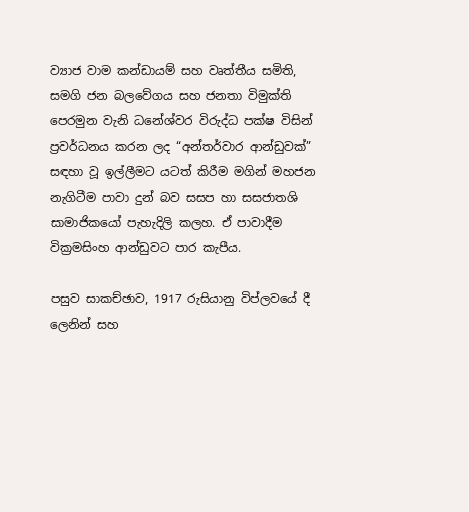ව්‍යාජ වාම කන්ඩායම් සහ වෘත්තීය සමිති, සමගි ජන බලවේගය සහ ජනතා විමුක්ති පෙරමුන වැනි ධනේශ්වර විරුද්ධ පක්ෂ විසින් ප්‍රවර්ධනය කරන ලද “අන්තර්වාර ආන්ඩුවක්” සඳහා වූ ඉල්ලීමට යටත් කිරීම මගින් මහජන නැගිටීම පාවා දුන් බව සසප හා සසජාතශි සාමාජිකයෝ පැහැදිලි කලහ. ඒ පාවාදීම වික්‍රමසිංහ ආන්ඩුවට පාර කැපීය.

පසුව සාකච්ඡාව, 1917 රුසියානු විප්ලවයේ දී ලෙනින් සහ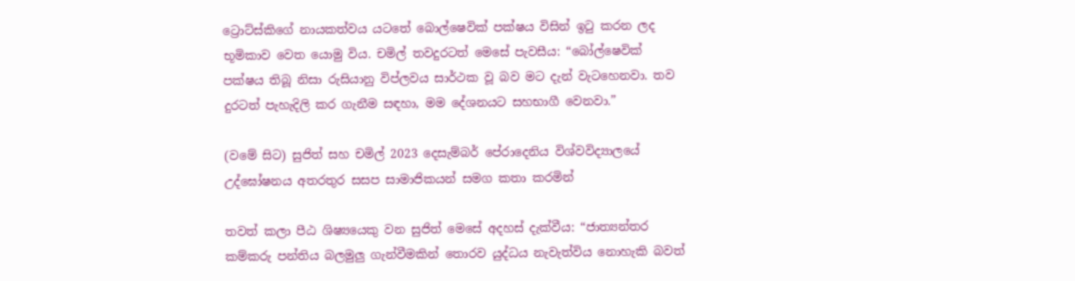ට්‍රොට්ස්කිගේ නායකත්වය යටතේ බොල්ෂෙවික් පක්ෂය විසින් ඉටු කරන ලද භූමිකාව වෙත යොමු විය. චමිල් තවදුරටත් මෙසේ පැවසීය: “බෝල්ෂෙවික් පක්ෂය තිබූ නිසා රුසියානු විප්ලවය සාර්ථක වූ බව මට දැන් වැටහෙනවා. තව දුරටත් පැහැදිලි කර ගැනීම සඳහා, මම දේශනයට සහභාගී වෙනවා.”

(වමේ සිට) සුජිත් සහ චමිල් 2023 දෙසැම්බර් පේරාදෙනිය විශ්වවිද්‍යාලයේ උද්ඝෝෂනය අතරතුර සසප සාමාජිකයන් සමග කතා කරමින්

තවත් කලා පීඨ ශිෂ්‍යයෙකු වන සුජිත් මෙසේ අදහස් දැක්වීය: “ජාත්‍යන්තර කම්කරු පන්තිය බලමුලු ගැන්වීමකින් තොරව යුද්ධය නැවැත්විය නොහැකි බවත්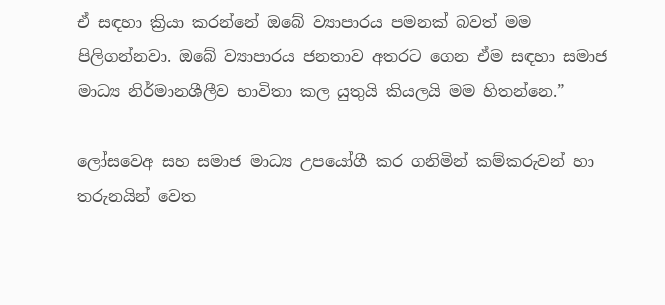ඒ සඳහා ක්‍රියා කරන්නේ ඔබේ ව්‍යාපාරය පමනක් බවත් මම පිලිගන්නවා. ඔබේ ව්‍යාපාරය ජනතාව අතරට ගෙන ඒම සඳහා සමාජ මාධ්‍ය නිර්මානශීලීව භාවිතා කල යුතුයි කියලයි මම හිතන්නෙ.”

ලෝසවෙඅ සහ සමාජ මාධ්‍ය උපයෝගී කර ගනිමින් කම්කරුවන් හා තරුනයින් වෙත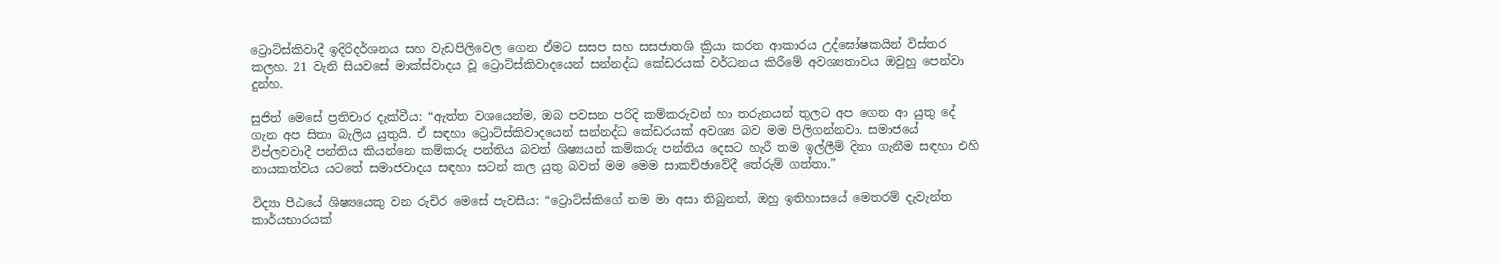ට්‍රොට්ස්කිවාදී ඉදිරිදර්ශනය සහ වැඩපිලිවෙල ගෙන ඒමට සසප සහ සසජාතශි ක්‍රියා කරන ආකාරය උද්ඝෝෂකයින් විස්තර කලහ. 21 වැනි සියවසේ මාක්ස්වාදය වූ ට්‍රොට්ස්කිවාදයෙන් සන්නද්ධ කේඩරයක් වර්ධනය කිරීමේ අවශ්‍යතාවය ඔවුහු පෙන්වා දුන්හ.

සුජිත් මෙසේ ප්‍රතිචාර දැක්වීය: “ඇත්ත වශයෙන්ම, ඔබ පවසන පරිදි කම්කරුවන් හා තරුනයන් තුලට අප ගෙන ආ යුතු දේ ගැන අප සිතා බැලිය යුතුයි. ඒ සඳහා ට්‍රොට්ස්කිවාදයෙන් සන්නද්ධ කේඩරයක් අවශ්‍ය බව මම පිලිගන්නවා. සමාජයේ විප්ලවවාදී පන්තිය කියන්නෙ කම්කරු පන්තිය බවත් ශිෂ්‍යයන් කම්කරු පන්තිය දෙසට හැරී තම ඉල්ලීම් දිනා ගැනීම සඳහා එහි නායකත්වය යටතේ සමාජවාදය සඳහා සටන් කල යුතු බවත් මම මෙම සාකච්ඡාවේදී තේරුම් ගත්තා.”

විද්‍යා පීඨයේ ශිෂ්‍යයෙකු වන රුචිර මෙසේ පැවසීය: “ට්‍රොට්ස්කිගේ නම මා අසා තිබුනත්, ඔහු ඉතිහාසයේ මෙතරම් දැවැන්ත කාර්යභාරයක්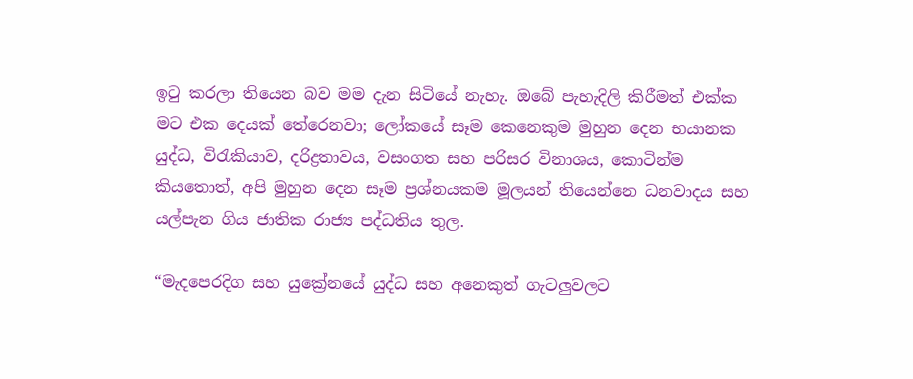ඉටු කරලා තියෙන බව මම දැන සිටියේ නැහැ. ඔබේ පැහැදිලි කිරීමත් එක්ක මට එක දෙයක් තේරෙනවා; ලෝකයේ සෑම කෙනෙකුම මුහුන දෙන භයානක යුද්ධ, විරැකියාව, දරිද්‍රතාවය, වසංගත සහ පරිසර විනාශය, කොටින්ම කියතොත්, අපි මුහුන දෙන සෑම ප්‍රශ්නයකම මූලයන් තියෙන්නෙ ධනවාදය සහ යල්පැන ගිය ජාතික රාජ්‍ය පද්ධතිය තුල.

“මැදපෙරදිග සහ යුක්‍රේනයේ යුද්ධ සහ අනෙකුත් ගැටලුවලට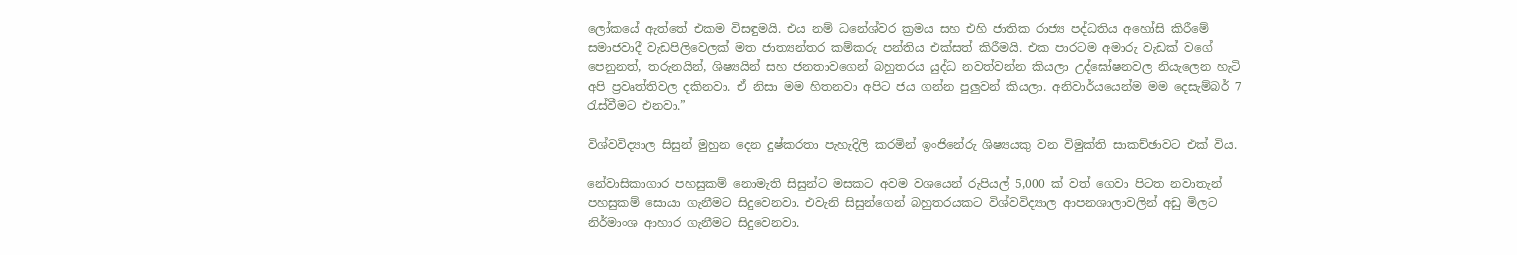ලෝකයේ ඇත්තේ එකම විසඳුමයි. එය නම් ධනේශ්වර ක්‍රමය සහ එහි ජාතික රාජ්‍ය පද්ධතිය අහෝසි කිරීමේ සමාජවාදී වැඩපිලිවෙලක් මත ජාත්‍යන්තර කම්කරු පන්තිය එක්සත් කිරීමයි. එක පාරටම අමාරු වැඩක් වගේ පෙනුනත්, තරුනයින්, ශිෂ්‍යයින් සහ ජනතාවගෙන් බහුතරය යුද්ධ නවත්වන්න කියලා උද්ඝෝෂනවල නියැලෙන හැටි අපි ප්‍රවෘත්තිවල දකිනවා. ඒ නිසා මම හිතනවා අපිට ජය ගන්න පුලුවන් කියලා. අනිවාර්යයෙන්ම මම දෙසැම්බර් 7 රැස්වීමට එනවා.”

විශ්වවිද්‍යාල සිසුන් මුහුන දෙන දුෂ්කරතා පැහැදිලි කරමින් ඉංජිනේරු ශිෂ්‍යයකු වන විමුක්ති සාකච්ඡාවට එක් විය.

නේවාසිකාගාර පහසුකම් නොමැති සිසුන්ට මසකට අවම වශයෙන් රුපියල් 5,000 ක් වත් ගෙවා පිටත නවාතැන් පහසුකම් සොයා ගැනීමට සිදුවෙනවා. එවැනි සිසුන්ගෙන් බහුතරයකට විශ්වවිද්‍යාල ආපනශාලාවලින් අඩු මිලට නිර්මාංශ ආහාර ගැනීමට සිදුවෙනවා.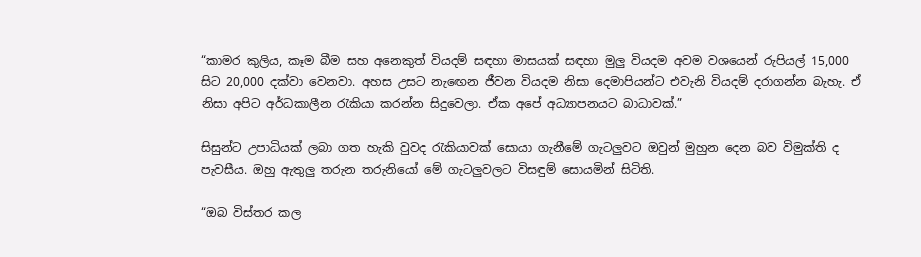“කාමර කුලිය, කෑම බීම සහ අනෙකුත් වියදම් සඳහා මාසයක් සඳහා මුලු වියදම අවම වශයෙන් රුපියල් 15,000 සිට 20,000 දක්වා වෙනවා. අහස උසට නැඟෙන ජීවන වියදම නිසා දෙමාපියන්ට එවැනි වියදම් දරාගන්න බැහැ. ඒ නිසා අපිට අර්ධකාලීන රැකියා කරන්න සිදුවෙලා. ඒක අපේ අධ්‍යාපනයට බාධාවක්.”

සිසුන්ට උපාධියක් ලබා ගත හැකි වුවද රැකියාවක් සොයා ගැනීමේ ගැටලුවට ඔවුන් මුහුන දෙන බව විමුක්ති ද පැවසීය. ඔහු ඇතුලු තරුන තරුනියෝ මේ ගැටලුවලට විසඳුම් සොයමින් සිටිති.

“ඔබ විස්තර කල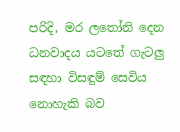පරිදි, මර ලතෝනි දෙන ධනවාදය යටතේ ගැටලු සඳහා විසඳුම් සෙවිය නොහැකි බව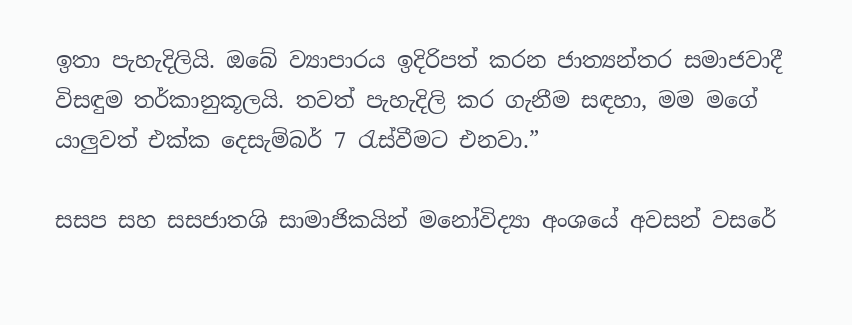ඉතා පැහැදිලියි. ඔබේ ව්‍යාපාරය ඉදිරිපත් කරන ජාත්‍යන්තර සමාජවාදී විසඳුම තර්කානුකූලයි. තවත් පැහැදිලි කර ගැනීම සඳහා, මම මගේ යාලුවත් එක්ක දෙසැම්බර් 7 රැස්වීමට එනවා.”

සසප සහ සසජාතශි සාමාජිකයින් මනෝවිද්‍යා අංශයේ අවසන් වසරේ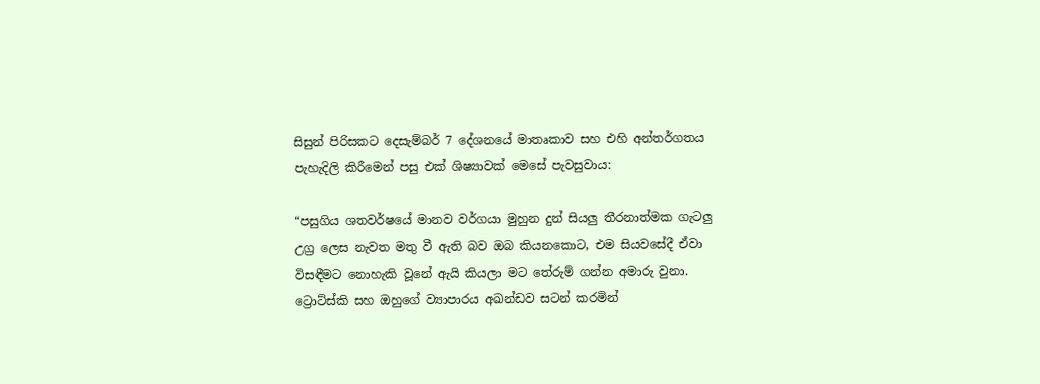සිසුන් පිරිසකට දෙසැම්බර් 7 දේශනයේ මාතෘකාව සහ එහි අන්තර්ගතය පැහැදිලි කිරීමෙන් පසු එක් ශිෂ්‍යාවක් මෙසේ පැවසුවාය:

“පසුගිය ශතවර්ෂයේ මානව වර්ගයා මුහුන දුන් සියලු තීරනාත්මක ගැටලු උග්‍ර ලෙස නැවත මතු වී ඇති බව ඔබ කියනකොට, එම සියවසේදී ඒවා විසඳීමට නොහැකි වූනේ ඇයි කියලා මට තේරුම් ගන්න අමාරු වුනා. ට්‍රොට්ස්කි සහ ඔහුගේ ව්‍යාපාරය අඛන්ඩව සටන් කරමින්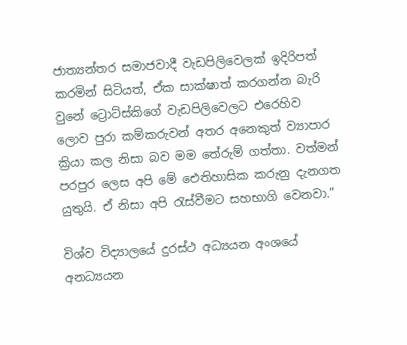ජාත්‍යන්තර සමාජවාදී වැඩපිලිවෙලක් ඉදිරිපත් කරමින් සිටියත්, ඒක සාක්ෂාත් කරගන්න බැරි වුනේ ට්‍රොට්ස්කිගේ වැඩපිලිවෙලට එරෙහිව ලොව පුරා කම්කරුවන් අතර අනෙකුත් ව්‍යාපාර ක්‍රියා කල නිසා බව මම තේරුම් ගත්තා. වත්මන් පරපුර ලෙස අපි මේ ඓතිහාසික කරුනු දැනගත යුතුයි. ඒ නිසා අපි රැස්වීමට සහභාගි වෙනවා.”

විශ්ව විද්‍යාලයේ දුරස්ථ අධ්‍යයන අංශයේ අනධ්‍යයන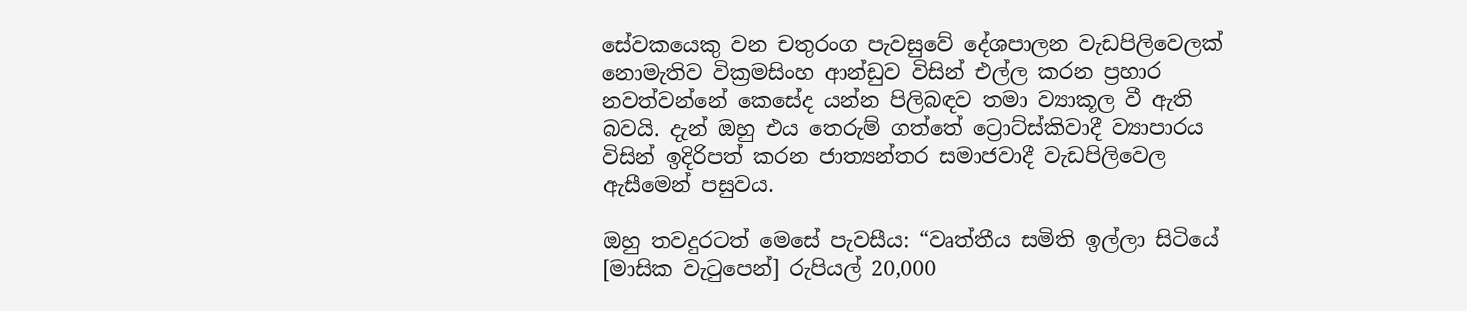සේවකයෙකු වන චතුරංග පැවසුවේ දේශපාලන වැඩපිලිවෙලක් නොමැතිව වික්‍රමසිංහ ආන්ඩුව විසින් එල්ල කරන ප්‍රහාර නවත්වන්නේ කෙසේද යන්න පිලිබඳව තමා ව්‍යාකූල වී ඇති බවයි. දැන් ඔහු එය තෙරුම් ගත්තේ ට්‍රොට්ස්කිවාදී ව්‍යාපාරය විසින් ඉදිරිපත් කරන ජාත්‍යන්තර සමාජවාදී වැඩපිලිවෙල ඇසීමෙන් පසුවය.

ඔහු තවදුරටත් මෙසේ පැවසීය: “වෘත්තීය සමිති ඉල්ලා සිටියේ [මාසික වැටුපෙන්] රුපියල් 20,000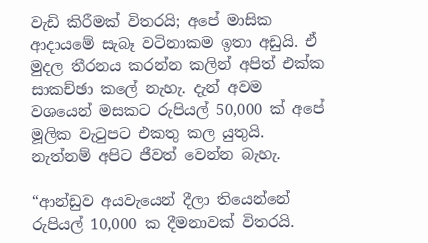වැඩි කිරීමක් විතරයි; අපේ මාසික ආදායමේ සැබෑ වටිනාකම ඉතා අඩුයි. ඒ මුදල තීරනය කරන්න කලින් අපිත් එක්ක සාකච්ඡා කලේ නැහැ. දැන් අවම වශයෙන් මසකට රුපියල් 50,000 ක් අපේ මූලික වැටුපට එකතු කල යුතුයි. නැත්නම් අපිට ජීවත් වෙන්න බැහැ.

“ආන්ඩුව අයවැයෙන් දීලා තියෙන්නේ රුපියල් 10,000 ක දීමනාවක් විතරයි.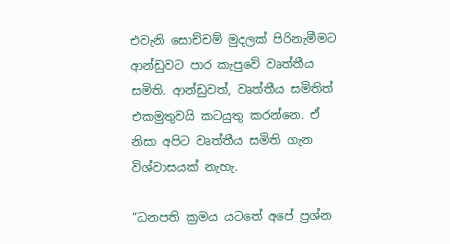එවැනි සොච්චම් මුදලක් පිරිනැමීමට ආන්ඩුවට පාර කැපුවේ වෘත්තීය සමිති. ආන්ඩුවත්, වෘත්තීය සමිතිත් එකමුතුවයි කටයුතු කරන්නෙ. ඒ නිසා අපිට වෘත්තීය සමිති ගැන විශ්වාසයක් නැහැ.

“ධනපති ක්‍රමය යටතේ අපේ ප්‍රශ්න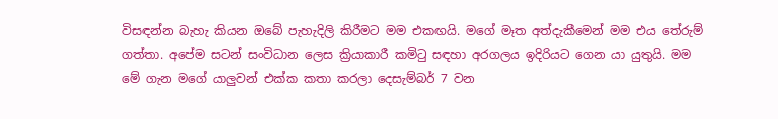විසඳන්න බැහැ කියන ඔබේ පැහැදිලි කිරීමට මම එකඟයි. මගේ මෑත අත්දැකීමෙන් මම එය තේරුම් ගත්තා. අපේම සටන් සංවිධාන ලෙස ක්‍රියාකාරී කමිටු සඳහා අරගලය ඉදිරියට ගෙන යා යුතුයි. මම මේ ගැන මගේ යාලුවන් එක්ක කතා කරලා දෙසැම්බර් 7 වන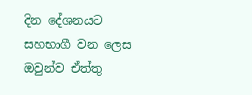දින දේශනයට සහභාගී වන ලෙස ඔවුන්ව ඒත්තු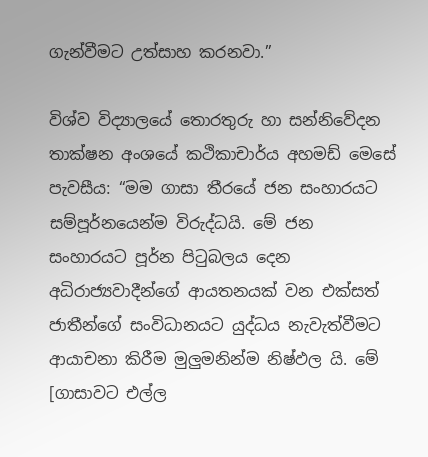ගැන්වීමට උත්සාහ කරනවා.”

විශ්ව විද්‍යාලයේ තොරතුරු හා සන්නිවේදන තාක්ෂන අංශයේ කථිකාචාර්ය අහමඩ් මෙසේ පැවසීය: “මම ගාසා තීරයේ ජන සංහාරයට සම්පූර්නයෙන්ම විරුද්ධයි. මේ ජන සංහාරයට පූර්න පිටුබලය දෙන අධිරාජ්‍යවාදීන්ගේ ආයතනයක් වන එක්සත් ජාතීන්ගේ සංවිධානයට යුද්ධය නැවැත්වීමට ආයාචනා කිරීම මුලුමනින්ම නිෂ්ඵල යි. මේ [ගාසාවට එල්ල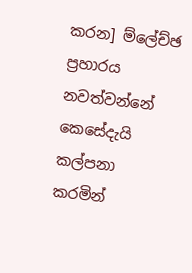කරන] ම්ලේච්ඡ ප්‍රහාරය නවත්වන්නේ කෙසේදැයි කල්පනා කරමින්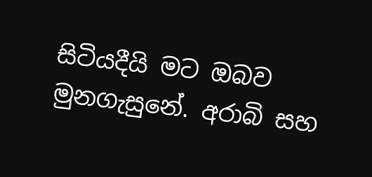සිටියදීයි මට ඔබව මුනගැසුනේ. අරාබි සහ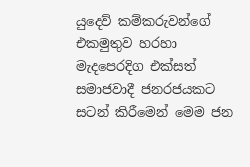යුදෙව් කම්කරුවන්ගේ එකමුතුව හරහා මැදපෙරදිග එක්සත් සමාජවාදී ජනරජයකට සටන් කිරීමෙන් මෙම ජන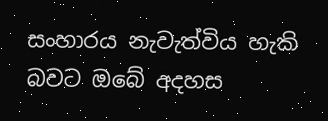සංහාරය නැවැත්විය හැකි බවට ඔබේ අදහස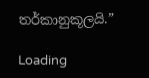තර්කානුකූලයි.”

Loading